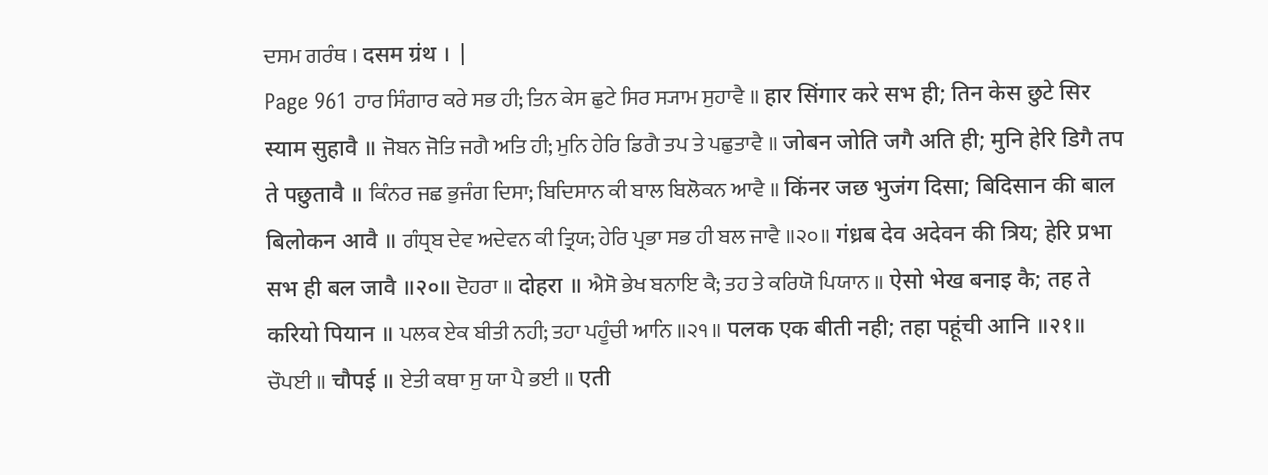ਦਸਮ ਗਰੰਥ । दसम ग्रंथ । |
Page 961 ਹਾਰ ਸਿੰਗਾਰ ਕਰੇ ਸਭ ਹੀ; ਤਿਨ ਕੇਸ ਛੁਟੇ ਸਿਰ ਸ੍ਯਾਮ ਸੁਹਾਵੈ ॥ हार सिंगार करे सभ ही; तिन केस छुटे सिर स्याम सुहावै ॥ ਜੋਬਨ ਜੋਤਿ ਜਗੈ ਅਤਿ ਹੀ; ਮੁਨਿ ਹੇਰਿ ਡਿਗੈ ਤਪ ਤੇ ਪਛੁਤਾਵੈ ॥ जोबन जोति जगै अति ही; मुनि हेरि डिगै तप ते पछुतावै ॥ ਕਿੰਨਰ ਜਛ ਭੁਜੰਗ ਦਿਸਾ; ਬਿਦਿਸਾਨ ਕੀ ਬਾਲ ਬਿਲੋਕਨ ਆਵੈ ॥ किंनर जछ भुजंग दिसा; बिदिसान की बाल बिलोकन आवै ॥ ਗੰਧ੍ਰਬ ਦੇਵ ਅਦੇਵਨ ਕੀ ਤ੍ਰਿਯ; ਹੇਰਿ ਪ੍ਰਭਾ ਸਭ ਹੀ ਬਲ ਜਾਵੈ ॥੨੦॥ गंध्रब देव अदेवन की त्रिय; हेरि प्रभा सभ ही बल जावै ॥२०॥ ਦੋਹਰਾ ॥ दोहरा ॥ ਐਸੋ ਭੇਖ ਬਨਾਇ ਕੈ; ਤਹ ਤੇ ਕਰਿਯੋ ਪਿਯਾਨ ॥ ऐसो भेख बनाइ कै; तह ते करियो पियान ॥ ਪਲਕ ਏਕ ਬੀਤੀ ਨਹੀ; ਤਹਾ ਪਹੂੰਚੀ ਆਨਿ ॥੨੧॥ पलक एक बीती नही; तहा पहूंची आनि ॥२१॥ ਚੌਪਈ ॥ चौपई ॥ ਏਤੀ ਕਥਾ ਸੁ ਯਾ ਪੈ ਭਈ ॥ एती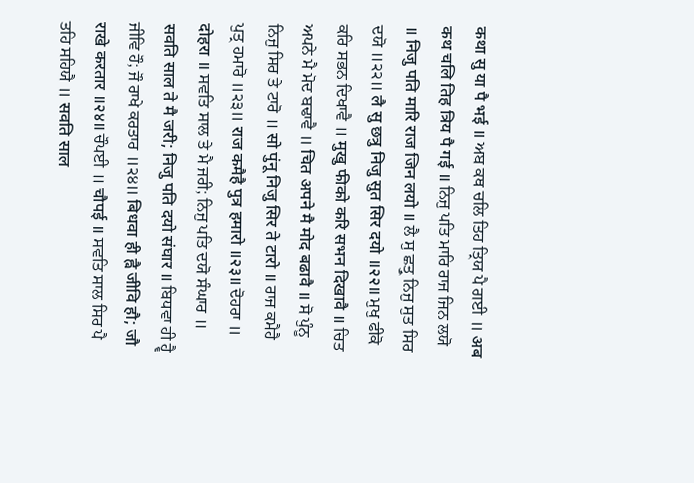कथा सु या पै भई ॥ ਅਬ ਕਥ ਚਲਿ ਤਿਹ ਤ੍ਰਿਯ ਪੈ ਗਈ ॥ अब कथ चलि तिह त्रिय पै गई ॥ ਨਿਜੁ ਪਤਿ ਮਾਰਿ ਰਾਜ ਜਿਨ ਲਯੋ ॥ निजु पति मारि राज जिन लयो ॥ ਲੈ ਸੁ ਛਤ੍ਰੁ ਨਿਜੁ ਸੁਤ ਸਿਰ ਦਯੋ ॥੨੨॥ लै सु छत्रु निजु सुत सिर दयो ॥२२॥ ਮੁਖੁ ਫੀਕੋ ਕਰਿ ਸਭਨ ਦਿਖਾਵੈ ॥ मुखु फीको करि सभन दिखावै ॥ ਚਿਤ ਅਪਨੇ ਮੈ ਮੋਦ ਬਢਾਵੈ ॥ चित अपने मै मोद बढावै ॥ ਸੋ ਪੁੰਨੂ ਨਿਜੁ ਸਿਰ ਤੇ ਟਾਰੋ ॥ सो पुंनू निजु सिर ते टारो ॥ ਰਾਜ ਕਮੈਹੈ ਪੁਤ੍ਰ ਹਮਾਰੋ ॥੨੩॥ राज कमैहै पुत्र हमारो ॥२३॥ ਦੋਹਰਾ ॥ दोहरा ॥ ਸਵਤਿ ਸਾਲ ਤੇ ਮੈ ਜਰੀ; ਨਿਜੁ ਪਤਿ ਦਯੋ ਸੰਘਾਰ ॥ सवति साल ते मै जरी; निजु पति दयो संघार ॥ ਬਿਧਵਾ ਹੀ ਹ੍ਵੈ ਜੀਵਿ ਹੌ; ਜੌ ਰਾਖੇ ਕਰਤਾਰ ॥੨੪॥ बिधवा ही ह्वै जीवि हौ; जौ राखे करतार ॥२४॥ ਚੌਪਈ ॥ चौपई ॥ ਸਵਤਿ ਸਾਲ ਸਿਰ ਪੈ ਤਹਿ ਸਹਿਯੈ ॥ सवति साल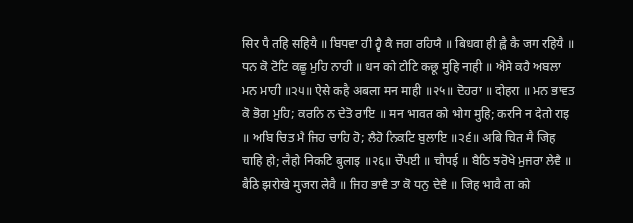सिर पै तहि सहियै ॥ ਬਿਧਵਾ ਹੀ ਹ੍ਵੈ ਕੈ ਜਗ ਰਹਿਯੈ ॥ बिधवा ही ह्वै कै जग रहियै ॥ ਧਨ ਕੋ ਟੋਟਿ ਕਛੂ ਮੁਹਿ ਨਾਹੀ ॥ धन को टोटि कछू मुहि नाही ॥ ਐਸੇ ਕਹੈ ਅਬਲਾ ਮਨ ਮਾਹੀ ॥੨੫॥ ऐसे कहै अबला मन माही ॥२५॥ ਦੋਹਰਾ ॥ दोहरा ॥ ਮਨ ਭਾਵਤ ਕੋ ਭੋਗ ਮੁਹਿ; ਕਰਨਿ ਨ ਦੇਤੋ ਰਾਇ ॥ मन भावत को भोग मुहि; करनि न देतो राइ ॥ ਅਬਿ ਚਿਤ ਮੈ ਜਿਹ ਚਾਹਿ ਹੋ; ਲੈਹੋ ਨਿਕਟਿ ਬੁਲਾਇ ॥੨੬॥ अबि चित मै जिह चाहि हो; लैहो निकटि बुलाइ ॥२६॥ ਚੌਪਈ ॥ चौपई ॥ ਬੈਠਿ ਝਰੋਖੇ ਮੁਜਰਾ ਲੇਵੈ ॥ बैठि झरोखे मुजरा लेवै ॥ ਜਿਹ ਭਾਵੈ ਤਾ ਕੋ ਧਨੁ ਦੇਵੈ ॥ जिह भावै ता को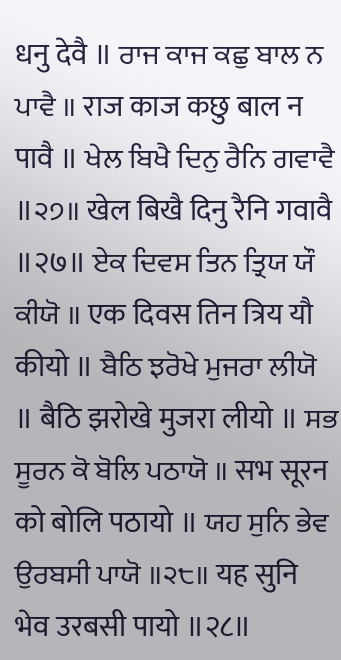धनु देवै ॥ ਰਾਜ ਕਾਜ ਕਛੁ ਬਾਲ ਨ ਪਾਵੈ ॥ राज काज कछु बाल न पावै ॥ ਖੇਲ ਬਿਖੈ ਦਿਨੁ ਰੈਨਿ ਗਵਾਵੈ ॥੨੭॥ खेल बिखै दिनु रैनि गवावै ॥२७॥ ਏਕ ਦਿਵਸ ਤਿਨ ਤ੍ਰਿਯ ਯੌ ਕੀਯੋ ॥ एक दिवस तिन त्रिय यौ कीयो ॥ ਬੈਠਿ ਝਰੋਖੇ ਮੁਜਰਾ ਲੀਯੋ ॥ बैठि झरोखे मुजरा लीयो ॥ ਸਭ ਸੂਰਨ ਕੋ ਬੋਲਿ ਪਠਾਯੋ ॥ सभ सूरन को बोलि पठायो ॥ ਯਹ ਸੁਨਿ ਭੇਵ ਉਰਬਸੀ ਪਾਯੋ ॥੨੮॥ यह सुनि भेव उरबसी पायो ॥२८॥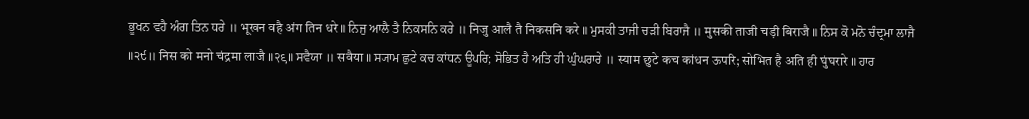ਭੂਖਨ ਵਹੈ ਅੰਗ ਤਿਨ ਧਰੇ ॥ भूखन वहै अंग तिन धरे ॥ ਨਿਜੁ ਆਲੈ ਤੈ ਨਿਕਸਨਿ ਕਰੇ ॥ निजु आलै तै निकसनि करे ॥ ਮੁਸਕੀ ਤਾਜੀ ਚੜੀ ਬਿਰਾਜੈ ॥ मुसकी ताजी चड़ी बिराजै ॥ ਨਿਸ ਕੋ ਮਨੋ ਚੰਦ੍ਰਮਾ ਲਾਜੈ ॥੨੯॥ निस को मनो चंद्रमा लाजै ॥२९॥ ਸਵੈਯਾ ॥ सवैया ॥ ਸ੍ਯਾਮ ਛੁਟੇ ਕਚ ਕਾਂਧਨ ਊਪਰਿ; ਸੋਭਿਤ ਹੈ ਅਤਿ ਹੀ ਘੁੰਘਰਾਰੇ ॥ स्याम छुटे कच कांधन ऊपरि; सोभित है अति ही घुंघरारे ॥ ਹਾਰ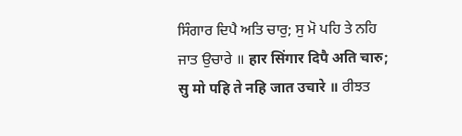ਸਿੰਗਾਰ ਦਿਪੈ ਅਤਿ ਚਾਰੁ; ਸੁ ਮੋ ਪਹਿ ਤੇ ਨਹਿ ਜਾਤ ਉਚਾਰੇ ॥ हार सिंगार दिपै अति चारु; सु मो पहि ते नहि जात उचारे ॥ ਰੀਝਤ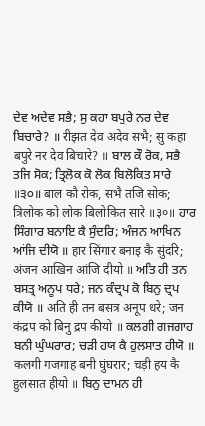ਦੇਵ ਅਦੇਵ ਸਭੈ; ਸੁ ਕਹਾ ਬਪੁਰੇ ਨਰ ਦੇਵ ਬਿਚਾਰੇ? ॥ रीझत देव अदेव सभै; सु कहा बपुरे नर देव बिचारे? ॥ ਬਾਲ ਕੌ ਰੋਕ, ਸਭੈ ਤਜਿ ਸੋਕ; ਤ੍ਰਿਲੋਕ ਕੋ ਲੋਕ ਬਿਲੋਕਿਤ ਸਾਰੇ ॥੩੦॥ बाल कौ रोक, सभै तजि सोक; त्रिलोक को लोक बिलोकित सारे ॥३०॥ ਹਾਰ ਸਿੰਗਾਰ ਬਨਾਇ ਕੈ ਸੁੰਦਰਿ; ਅੰਜਨ ਆਖਿਨ ਆਂਜਿ ਦੀਯੋ ॥ हार सिंगार बनाइ कै सुंदरि; अंजन आखिन आंजि दीयो ॥ ਅਤਿ ਹੀ ਤਨ ਬਸਤ੍ਰ ਅਨੂਪ ਧਰੇ; ਜਨ ਕੰਦ੍ਰਪ ਕੋ ਬਿਨੁ ਦ੍ਰਪ ਕੀਯੋ ॥ अति ही तन बसत्र अनूप धरे; जन कंद्रप को बिनु द्रप कीयो ॥ ਕਲਗੀ ਗਜਗਾਹ ਬਨੀ ਘੁੰਘਰਾਰ; ਚੜੀ ਹਯ ਕੈ ਹੁਲਸਾਤ ਹੀਯੋ ॥ कलगी गजगाह बनी घुंघरार; चड़ी हय कै हुलसात हीयो ॥ ਬਿਨੁ ਦਾਮਨ ਹੀ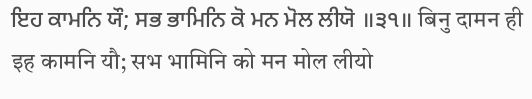ਇਹ ਕਾਮਨਿ ਯੌ; ਸਭ ਭਾਮਿਨਿ ਕੋ ਮਨ ਮੋਲ ਲੀਯੋ ॥੩੧॥ बिनु दामन ही इह कामनि यौ; सभ भामिनि को मन मोल लीयो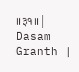॥३१॥ |
Dasam Granth |